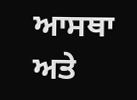ਆਸਥਾ ਅਤੇ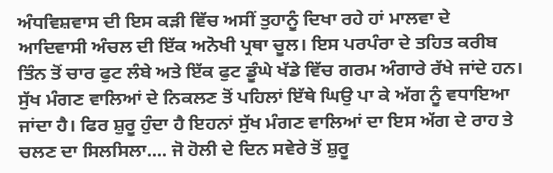ਅੰਧਵਿਸ਼ਵਾਸ ਦੀ ਇਸ ਕੜੀ ਵਿੱਚ ਅਸੀਂ ਤੁਹਾਨੂੰ ਦਿਖਾ ਰਹੇ ਹਾਂ ਮਾਲਵਾ ਦੇ ਆਦਿਵਾਸੀ ਅੰਚਲ ਦੀ ਇੱਕ ਅਨੋਖੀ ਪ੍ਰਥਾ ਚੂਲ। ਇਸ ਪਰਪੰਰਾ ਦੇ ਤਹਿਤ ਕਰੀਬ ਤਿੰਨ ਤੋਂ ਚਾਰ ਫੁਟ ਲੰਬੇ ਅਤੇ ਇੱਕ ਫੁਟ ਡੂੰਘੇ ਖੱਡੇ ਵਿੱਚ ਗਰਮ ਅੰਗਾਰੇ ਰੱਖੇ ਜਾਂਦੇ ਹਨ। ਸੁੱਖ ਮੰਗਣ ਵਾਲਿਆਂ ਦੇ ਨਿਕਲਣ ਤੋਂ ਪਹਿਲਾਂ ਇੱਥੇ ਘਿਉ ਪਾ ਕੇ ਅੱਗ ਨੂੰ ਵਧਾਇਆ ਜਾਂਦਾ ਹੈ। ਫਿਰ ਸ਼ੁਰੂ ਹੁੰਦਾ ਹੈ ਇਹਨਾਂ ਸੁੱਖ ਮੰਗਣ ਵਾਲਿਆਂ ਦਾ ਇਸ ਅੱਗ ਦੇ ਰਾਹ ਤੇ ਚਲਣ ਦਾ ਸਿਲਸਿਲਾ.... ਜੋ ਹੋਲੀ ਦੇ ਦਿਨ ਸਵੇਰੇ ਤੋਂ ਸ਼ੁਰੂ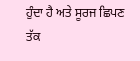ਹੁੰਦਾ ਹੈ ਅਤੇ ਸੂਰਜ ਛਿਪਣ ਤੱਕ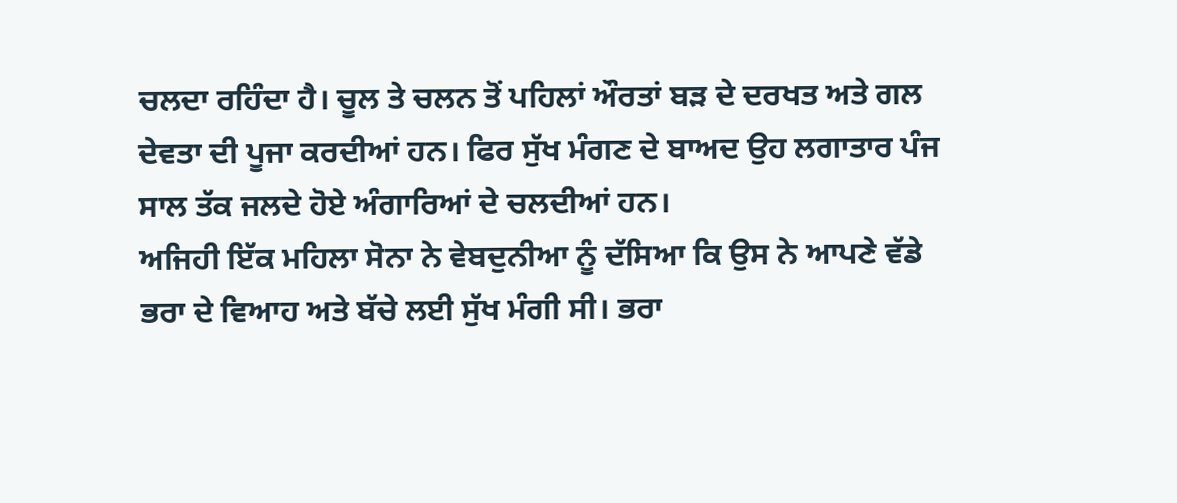ਚਲਦਾ ਰਹਿੰਦਾ ਹੈ। ਚੂਲ ਤੇ ਚਲਨ ਤੋਂ ਪਹਿਲਾਂ ਔਰਤਾਂ ਬੜ ਦੇ ਦਰਖਤ ਅਤੇ ਗਲ ਦੇਵਤਾ ਦੀ ਪੂਜਾ ਕਰਦੀਆਂ ਹਨ। ਫਿਰ ਸੁੱਖ ਮੰਗਣ ਦੇ ਬਾਅਦ ਉਹ ਲਗਾਤਾਰ ਪੰਜ ਸਾਲ ਤੱਕ ਜਲਦੇ ਹੋਏ ਅੰਗਾਰਿਆਂ ਦੇ ਚਲਦੀਆਂ ਹਨ।
ਅਜਿਹੀ ਇੱਕ ਮਹਿਲਾ ਸੋਨਾ ਨੇ ਵੇਬਦੁਨੀਆ ਨੂੰ ਦੱਸਿਆ ਕਿ ਉਸ ਨੇ ਆਪਣੇ ਵੱਡੇ ਭਰਾ ਦੇ ਵਿਆਹ ਅਤੇ ਬੱਚੇ ਲਈ ਸੁੱਖ ਮੰਗੀ ਸੀ। ਭਰਾ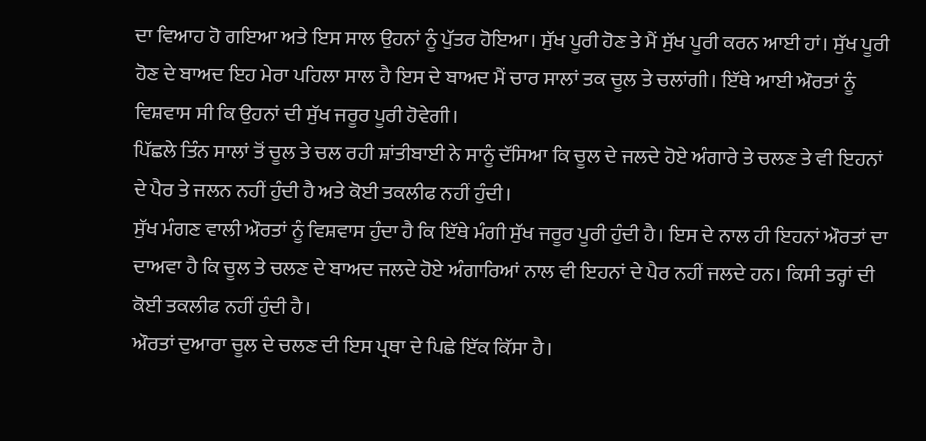ਦਾ ਵਿਆਹ ਹੋ ਗਇਆ ਅਤੇ ਇਸ ਸਾਲ ਉਹਨਾਂ ਨੂੰ ਪੁੱਤਰ ਹੋਇਆ। ਸੁੱਖ ਪੂਰੀ ਹੋਣ ਤੇ ਮੈਂ ਸੁੱਖ ਪੂਰੀ ਕਰਨ ਆਈ ਹਾਂ। ਸੁੱਖ ਪੂਰੀ ਹੋਣ ਦੇ ਬਾਅਦ ਇਹ ਮੇਰਾ ਪਹਿਲਾ ਸਾਲ ਹੈ ਇਸ ਦੇ ਬਾਅਦ ਮੈਂ ਚਾਰ ਸਾਲਾਂ ਤਕ ਚੂਲ ਤੇ ਚਲਾਂਗੀ। ਇੱਥੇ ਆਈ ਔਰਤਾਂ ਨੂੰ ਵਿਸ਼ਵਾਸ ਸੀ ਕਿ ਉਹਨਾਂ ਦੀ ਸੁੱਖ ਜਰੂਰ ਪੂਰੀ ਹੋਵੇਗੀ।
ਪਿੱਛਲੇ ਤਿੰਨ ਸਾਲਾਂ ਤੋਂ ਚੂਲ ਤੇ ਚਲ ਰਹੀ ਸ਼ਾਂਤੀਬਾਈ ਨੇ ਸਾਨੂੰ ਦੱਸਿਆ ਕਿ ਚੂਲ ਦੇ ਜਲਦੇ ਹੋਏ ਅੰਗਾਰੇ ਤੇ ਚਲਣ ਤੇ ਵੀ ਇਹਨਾਂ ਦੇ ਪੈਰ ਤੇ ਜਲਨ ਨਹੀਂ ਹੁੰਦੀ ਹੈ ਅਤੇ ਕੋਈ ਤਕਲੀਫ ਨਹੀਂ ਹੁੰਦੀ।
ਸੁੱਖ ਮੰਗਣ ਵਾਲੀ ਔਰਤਾਂ ਨੂੰ ਵਿਸ਼ਵਾਸ ਹੁੰਦਾ ਹੈ ਕਿ ਇੱਥੇ ਮੰਗੀ ਸੁੱਖ ਜਰੂਰ ਪੂਰੀ ਹੁੰਦੀ ਹੈ। ਇਸ ਦੇ ਨਾਲ ਹੀ ਇਹਨਾਂ ਔਰਤਾਂ ਦਾ ਦਾਅਵਾ ਹੈ ਕਿ ਚੂਲ ਤੇ ਚਲਣ ਦੇ ਬਾਅਦ ਜਲਦੇ ਹੋਏ ਅੰਗਾਰਿਆਂ ਨਾਲ ਵੀ ਇਹਨਾਂ ਦੇ ਪੈਰ ਨਹੀਂ ਜਲਦੇ ਹਨ। ਕਿਸੀ ਤਰ੍ਹਾਂ ਦੀ ਕੋਈ ਤਕਲੀਫ ਨਹੀਂ ਹੁੰਦੀ ਹੈ।
ਔਰਤਾਂ ਦੁਆਰਾ ਚੂਲ ਦੇ ਚਲਣ ਦੀ ਇਸ ਪ੍ਰਥਾ ਦੇ ਪਿਛੇ ਇੱਕ ਕਿੱਸਾ ਹੈ।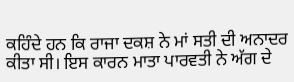ਕਹਿੰਦੇ ਹਨ ਕਿ ਰਾਜਾ ਦਕਸ਼ ਨੇ ਮਾਂ ਸਤੀ ਦੀ ਅਨਾਦਰ ਕੀਤਾ ਸੀ। ਇਸ ਕਾਰਨ ਮਾਤਾ ਪਾਰਵਤੀ ਨੇ ਅੱਗ ਦੇ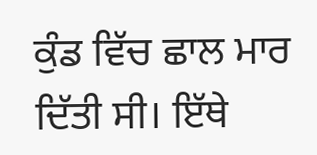ਕੁੰਡ ਵਿੱਚ ਛਾਲ ਮਾਰ ਦਿੱਤੀ ਸੀ। ਇੱਥੇ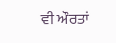ਵੀ ਔਰਤਾਂ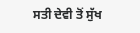ਸਤੀ ਦੇਵੀ ਤੋਂ ਸੁੱਖ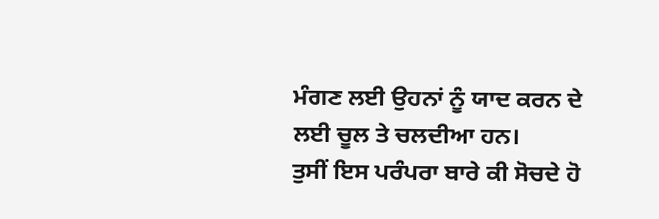ਮੰਗਣ ਲਈ ਉਹਨਾਂ ਨੂੰ ਯਾਦ ਕਰਨ ਦੇ ਲਈ ਚੂਲ ਤੇ ਚਲਦੀਆ ਹਨ।
ਤੁਸੀਂ ਇਸ ਪਰੰਪਰਾ ਬਾਰੇ ਕੀ ਸੋਚਦੇ ਹੋ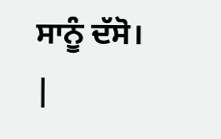ਸਾਨੂੰ ਦੱਸੋ।
|